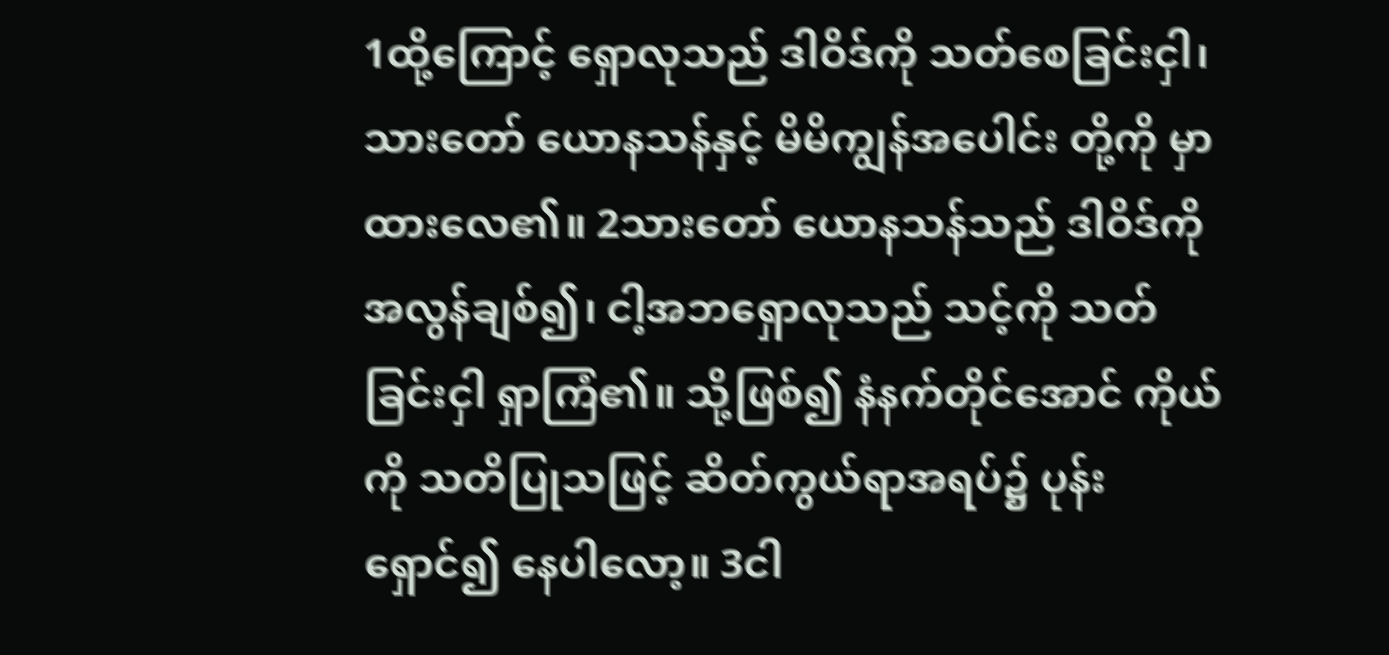1ထို့ကြောင့် ရှောလုသည် ဒါဝိဒ်ကို သတ်စေခြင်းငှါ၊ သားတော် ယောနသန်နှင့် မိမိကျွန်အပေါင်း တို့ကို မှာထားလေ၏။ 2သားတော် ယောနသန်သည် ဒါဝိဒ်ကို အလွန်ချစ်၍၊ ငါ့အဘရှောလုသည် သင့်ကို သတ်ခြင်းငှါ ရှာကြံ၏။ သို့ဖြစ်၍ နံနက်တိုင်အောင် ကိုယ်ကို သတိပြုသဖြင့် ဆိတ်ကွယ်ရာအရပ်၌ ပုန်းရှောင်၍ နေပါလော့။ 3ငါ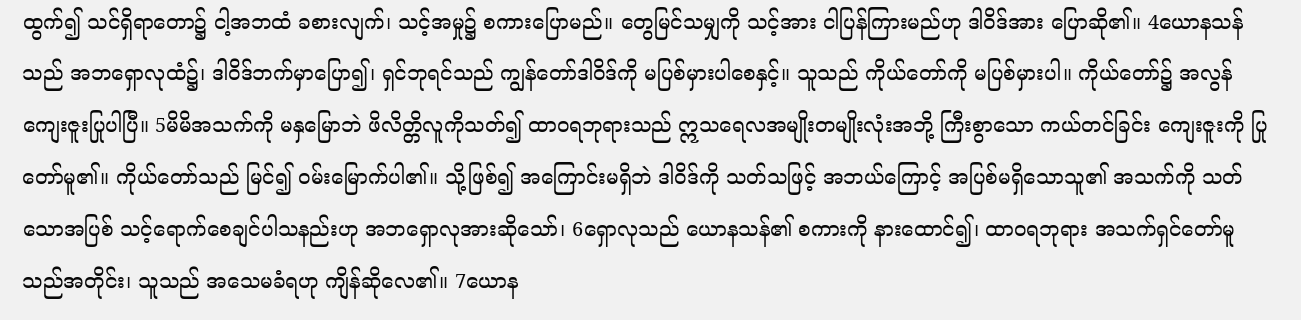ထွက်၍ သင်ရှိရာတော၌ ငါ့အဘထံ ခစားလျက်၊ သင့်အမှု၌ စကားပြောမည်။ တွေမြင်သမျှကို သင့်အား ငါပြန်ကြားမည်ဟု ဒါဝိဒ်အား ပြောဆို၏။ 4ယောနသန်သည် အဘရှောလုထံ၌၊ ဒါဝိဒ်ဘက်မှာပြော၍၊ ရှင်ဘုရင်သည် ကျွန်တော်ဒါဝိဒ်ကို မပြစ်မှားပါစေနှင့်။ သူသည် ကိုယ်တော်ကို မပြစ်မှားပါ။ ကိုယ်တော်၌ အလွန်ကျေးဇူးပြုပါပြီ။ 5မိမိအသက်ကို မနှမြောဘဲ ဖိလိတ္တိလူကိုသတ်၍ ထာဝရဘုရားသည် ဣသရေလအမျိုးတမျိုးလုံးအဘို့ ကြီးစွာသော ကယ်တင်ခြင်း ကျေးဇူးကို ပြုတော်မူ၏။ ကိုယ်တော်သည် မြင်၍ ဝမ်းမြောက်ပါ၏။ သို့ဖြစ်၍ အကြောင်းမရှိဘဲ ဒါဝိဒ်ကို သတ်သဖြင့် အဘယ်ကြောင့် အပြစ်မရှိသောသူ၏ အသက်ကို သတ်သောအပြစ် သင့်ရောက်စေချင်ပါသနည်းဟု အဘရှောလုအားဆိုသော်၊ 6ရှောလုသည် ယောနသန်၏ စကားကို နားထောင်၍၊ ထာဝရဘုရား အသက်ရှင်တော်မူသည်အတိုင်း၊ သူသည် အသေမခံရဟု ကျိန်ဆိုလေ၏။ 7ယောန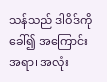သန်သည် ဒါဝိဒ်ကို ခေါ်၍ အကြောင်းအရာ၊ အလုံး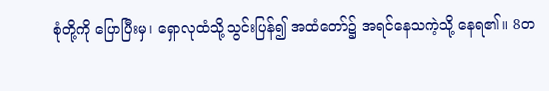စုံတို့ကို ပြောပြီးမှ၊ ရှောလုထံသို့သွင်းပြန်၍ အထံတော်၌ အရင်နေသကဲ့သို့ နေရ၏။ 8တ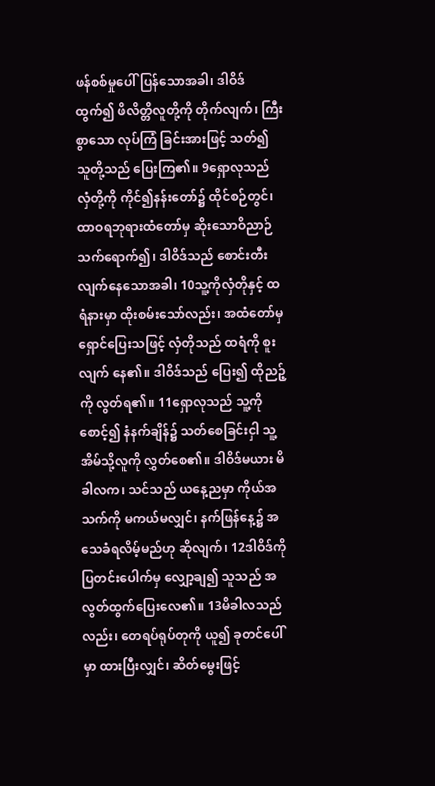ဖန်စစ်မှုပေါ်ပြန်သောအခါ၊ ဒါဝိဒ်ထွက်၍ ဖိလိတ္တိလူတို့ကို တိုက်လျက်၊ ကြီးစွာသော လုပ်ကြံ ခြင်းအားဖြင့် သတ်၍ သူတို့သည် ပြေးကြ၏။ 9ရှောလုသည် လှံတို့ကို ကိုင်၍နန်းတော်၌ ထိုင်စဉ်တွင်၊ ထာဝရဘုရားထံတော်မှ ဆိုးသောဝိညာဉ် သက်ရောက်၍၊ ဒါဝိဒ်သည် စောင်းတီးလျက်နေသောအခါ၊ 10သူ့ကိုလှံတိုနှင့် ထရံနားမှာ ထိုးစမ်းသော်လည်း၊ အထံတော်မှ ရှောင်ပြေးသဖြင့် လှံတိုသည် ထရံကို စူးလျက် နေ၏။ ဒါဝိဒ်သည် ပြေး၍ ထိုညဉ့်ကို လွတ်ရ၏။ 11ရှောလုသည် သူ့ကို စောင့်၍ နံနက်ချိန်၌ သတ်စေခြင်းငှါ သူ့အိမ်သို့လူကို လွှတ်စေ၏။ ဒါဝိဒ်မယား မိခါလက၊ သင်သည် ယနေ့ညမှာ ကိုယ်အသက်ကို မကယ်မလျှင်၊ နက်ဖြန်နေ့၌ အသေခံရလိမ့်မည်ဟု ဆိုလျက်၊ 12ဒါဝိဒ်ကို ပြတင်းပေါက်မှ လျှော့ချ၍ သူသည် အလွတ်ထွက်ပြေးလေ၏။ 13မိခါလသည်လည်း၊ တေရပ်ရုပ်တုကို ယူ၍ ခုတင်ပေါ်မှာ ထားပြီးလျှင်၊ ဆိတ်မွေးဖြင့်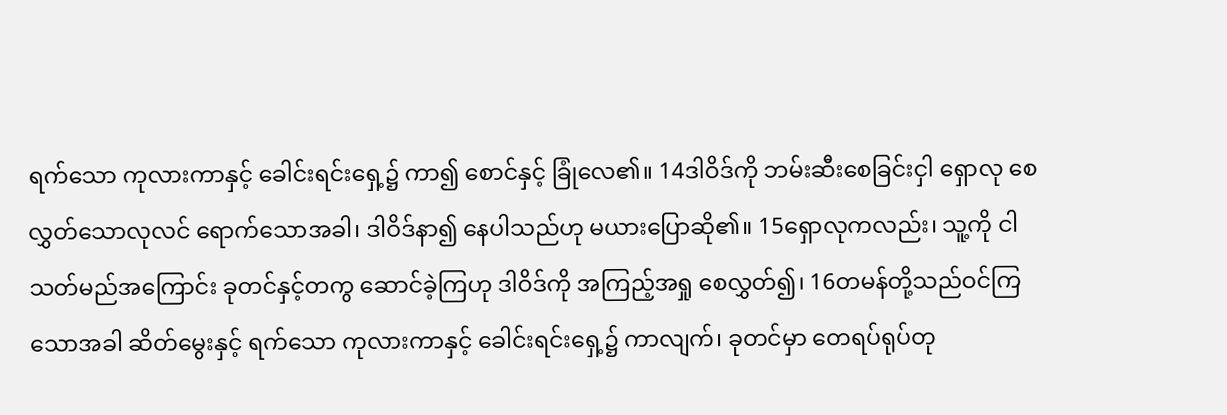ရက်သော ကုလားကာနှင့် ခေါင်းရင်းရှေ့၌ ကာ၍ စောင်နှင့် ခြုံလေ၏။ 14ဒါဝိဒ်ကို ဘမ်းဆီးစေခြင်းငှါ ရှောလု စေလွှတ်သောလုလင် ရောက်သောအခါ၊ ဒါဝိဒ်နာ၍ နေပါသည်ဟု မယားပြောဆို၏။ 15ရှောလုကလည်း၊ သူ့ကို ငါသတ်မည်အကြောင်း ခုတင်နှင့်တကွ ဆောင်ခဲ့ကြဟု ဒါဝိဒ်ကို အကြည့်အရှု စေလွှတ်၍၊ 16တမန်တို့သည်ဝင်ကြသောအခါ ဆိတ်မွေးနှင့် ရက်သော ကုလားကာနှင့် ခေါင်းရင်းရှေ့၌ ကာလျက်၊ ခုတင်မှာ တေရပ်ရုပ်တု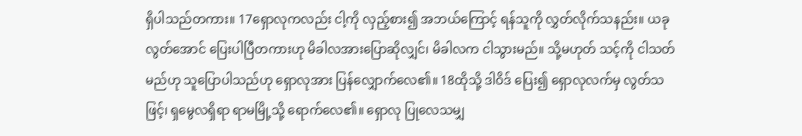ရှိပါသည်တကား။ 17ရှောလုကလည်း ငါ့ကို လှည့်စား၍ အဘယ်ကြောင့် ရန်သူကို လွှတ်လိုက်သနည်း။ ယခုလွတ်အောင် ပြေးပါပြီတကားဟု မိခါလအားပြောဆိုလျှင်၊ မိခါလက ငါသွားမည်။ သို့မဟုတ် သင့်ကို ငါသတ်မည်ဟု သူပြောပါသည်ဟု ရှောလုအား ပြန်လျှောက်လေ၏။ 18ထိုသို့ ဒါဝိဒ် ပြေး၍ ရှောလုလက်မှ လွတ်သဖြင့်၊ ရှမွေလရှိရာ ရာမမြို့သို့ ရောက်လေ၏။ ရှောလု ပြုလေသမျှ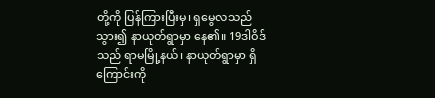တို့ကို ပြန်ကြားပြီးမှ၊ ရှမွေလသည် သွား၍ နာယုတ်ရွာမှာ နေ၏။ 19ဒါဝိဒ်သည် ရာမမြို့နယ်၊ နာယုတ်ရွာမှာ ရှိကြောင်းကို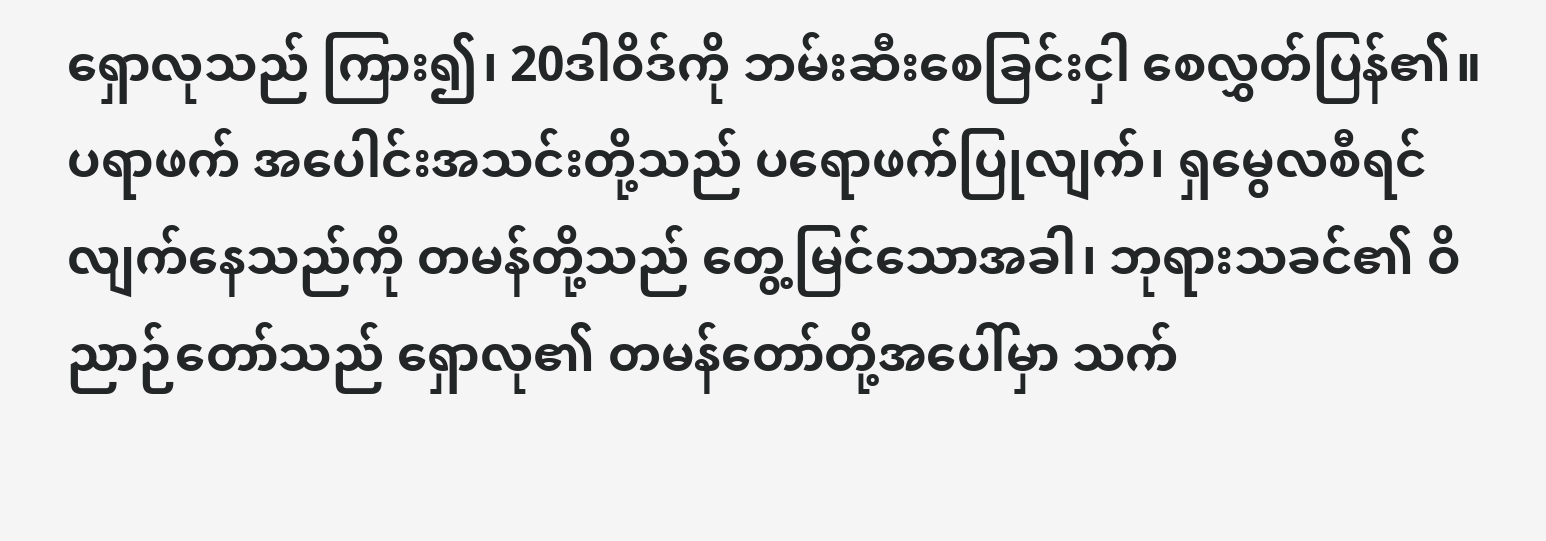ရှောလုသည် ကြား၍၊ 20ဒါဝိဒ်ကို ဘမ်းဆီးစေခြင်းငှါ စေလွှတ်ပြန်၏။ ပရာဖက် အပေါင်းအသင်းတို့သည် ပရောဖက်ပြုလျက်၊ ရှမွေလစီရင်လျက်နေသည်ကို တမန်တို့သည် တွေ့မြင်သောအခါ၊ ဘုရားသခင်၏ ဝိညာဉ်တော်သည် ရှောလု၏ တမန်တော်တို့အပေါ်မှာ သက်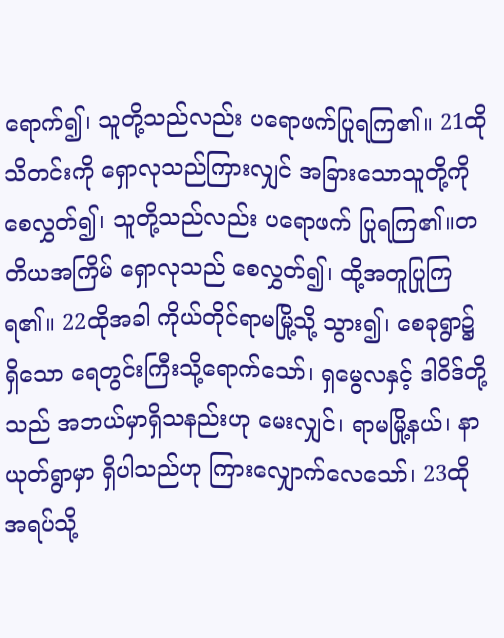ရောက်၍၊ သူတို့သည်လည်း ပရောဖက်ပြုရကြ၏။ 21ထိုသိတင်းကို ရှောလုသည်ကြားလျှင် အခြားသောသူတို့ကို စေလွှတ်၍၊ သူတို့သည်လည်း ပရောဖက် ပြုရကြ၏။တတိယအကြိမ် ရှောလုသည် စေလွှတ်၍၊ ထို့အတူပြုကြရ၏။ 22ထိုအခါ ကိုယ်တိုင်ရာမမြို့သို့ သွား၍၊ စေခုရွာ၌ရှိသော ရေတွင်းကြီးသို့ရောက်သော်၊ ရှမွေလနှင့် ဒါဝိဒ်တို့သည် အဘယ်မှာရှိသနည်းဟု မေးလျှင်၊ ရာမမြို့နယ်၊ နာယုတ်ရွာမှာ ရှိပါသည်ဟု ကြားလျှောက်လေသော်၊ 23ထိုအရပ်သို့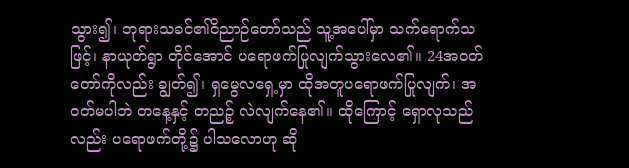သွား၍၊ ဘုရားသခင်၏ဝိညာဉ်တော်သည် သူ့အပေါ်မှာ သက်ရောက်သဖြင့်၊ နာယုတ်ရွာ တိုင်အောင် ပရောဖက်ပြုလျက်သွားလေ၏။ 24အဝတ်တော်ကိုလည်း ချွတ်၍၊ ရှမွေလရှေ့မှာ ထိုအတူပရောဖက်ပြုလျက်၊ အဝတ်မပါဘဲ တနေ့နှင့် တညဉ့် လဲလျက်နေ၏။ ထိုကြောင့် ရှောလုသည်လည်း ပရောဖက်တို့၌ ပါသလောဟု ဆို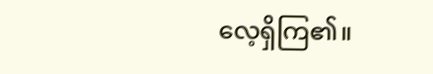လေ့ရှိကြ၏။